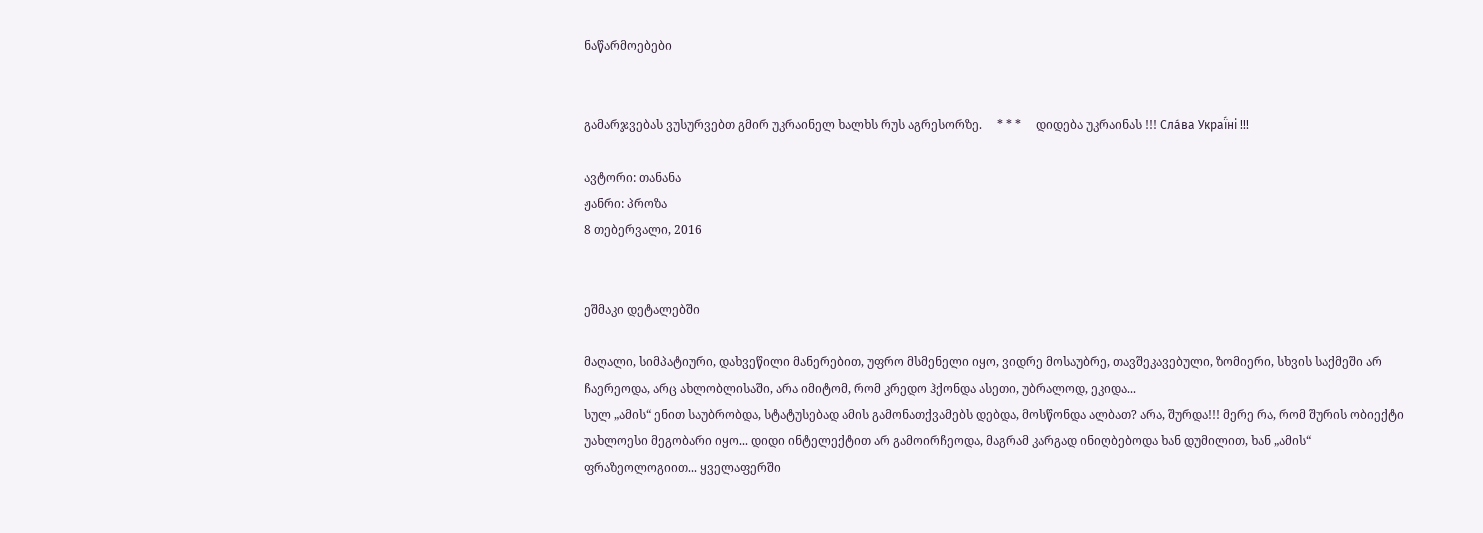ნაწარმოებები


გამარჯვებას ვუსურვებთ გმირ უკრაინელ ხალხს რუს აგრესორზე.     * * *     დიდება უკრაინას !!! Сла́ва Украї́ні !!!

ავტორი: თანანა
ჟანრი: პროზა
8 თებერვალი, 2016


ეშმაკი დეტალებში

მაღალი, სიმპატიური, დახვეწილი მანერებით, უფრო მსმენელი იყო, ვიდრე მოსაუბრე, თავშეკავებული, ზომიერი, სხვის საქმეში არ ჩაერეოდა, არც ახლობლისაში, არა იმიტომ, რომ კრედო ჰქონდა ასეთი, უბრალოდ, ეკიდა...
სულ „ამის“ ენით საუბრობდა, სტატუსებად ამის გამონათქვამებს დებდა, მოსწონდა ალბათ? არა, შურდა!!! მერე რა, რომ შურის ობიექტი უახლოესი მეგობარი იყო... დიდი ინტელექტით არ გამოირჩეოდა, მაგრამ კარგად ინიღბებოდა ხან დუმილით, ხან „ამის“ ფრაზეოლოგიით... ყველაფერში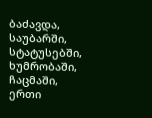ბაძავდა, საუბარში, სტატუსებში, ხუმრობაში, ჩაცმაში, ერთი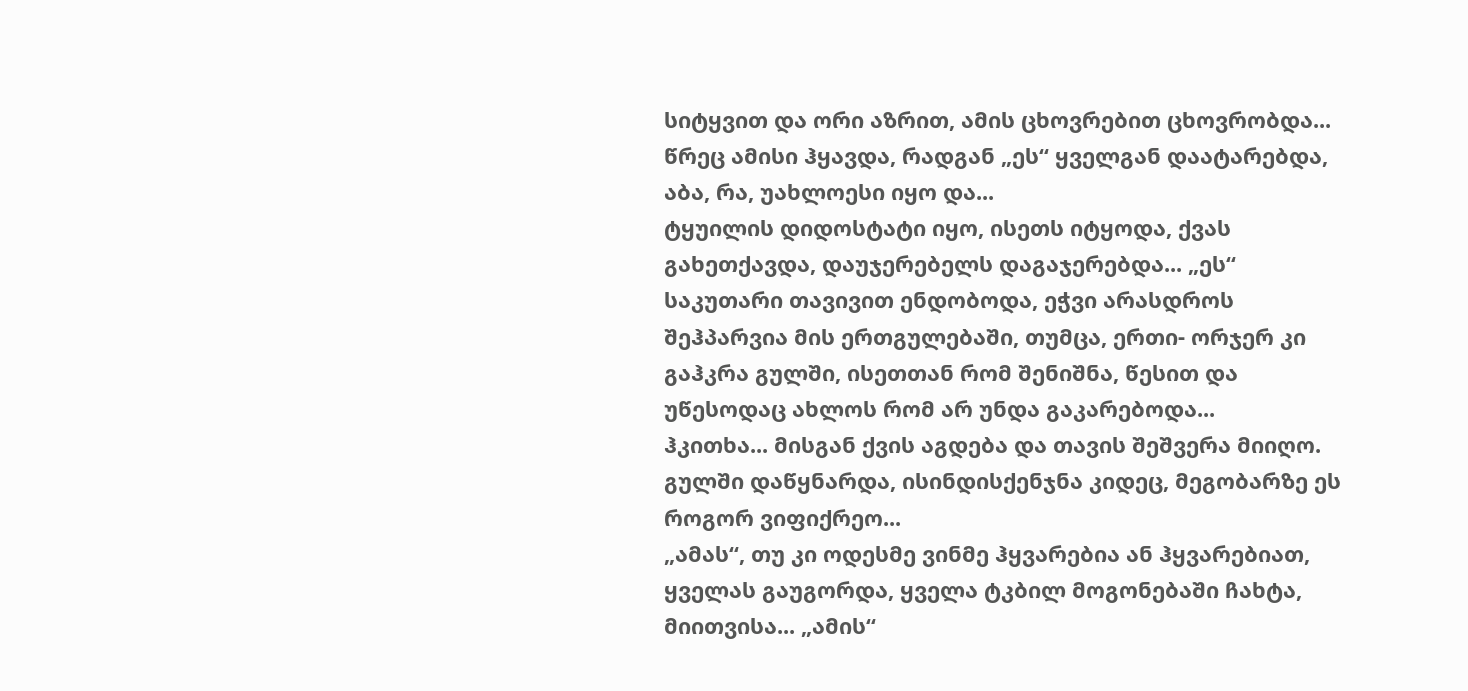სიტყვით და ორი აზრით, ამის ცხოვრებით ცხოვრობდა...
წრეც ამისი ჰყავდა, რადგან „ეს“ ყველგან დაატარებდა, აბა, რა, უახლოესი იყო და...
ტყუილის დიდოსტატი იყო, ისეთს იტყოდა, ქვას გახეთქავდა, დაუჯერებელს დაგაჯერებდა... „ეს“ საკუთარი თავივით ენდობოდა, ეჭვი არასდროს შეჰპარვია მის ერთგულებაში, თუმცა, ერთი- ორჯერ კი გაჰკრა გულში, ისეთთან რომ შენიშნა, წესით და უწესოდაც ახლოს რომ არ უნდა გაკარებოდა...
ჰკითხა... მისგან ქვის აგდება და თავის შეშვერა მიიღო.
გულში დაწყნარდა, ისინდისქენჯნა კიდეც, მეგობარზე ეს როგორ ვიფიქრეო...
„ამას“, თუ კი ოდესმე ვინმე ჰყვარებია ან ჰყვარებიათ, ყველას გაუგორდა, ყველა ტკბილ მოგონებაში ჩახტა, მიითვისა... „ამის“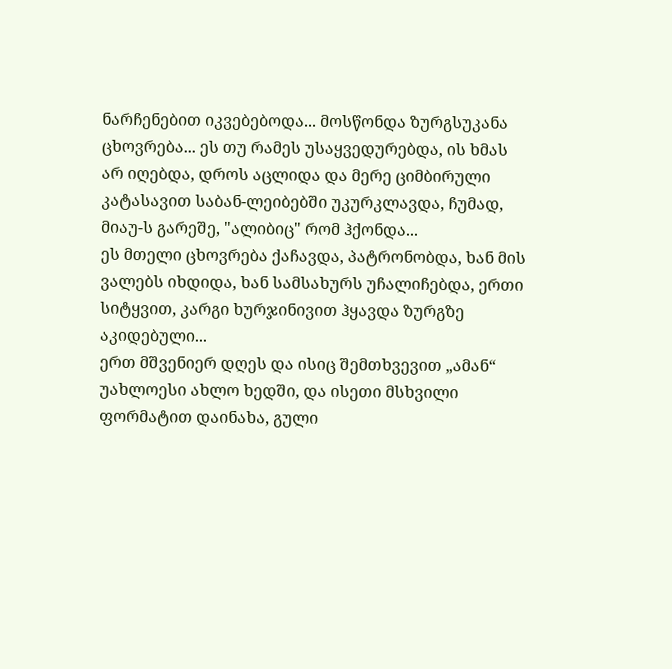ნარჩენებით იკვებებოდა... მოსწონდა ზურგსუკანა ცხოვრება... ეს თუ რამეს უსაყვედურებდა, ის ხმას არ იღებდა, დროს აცლიდა და მერე ციმბირული კატასავით საბან-ლეიბებში უკურკლავდა, ჩუმად, მიაუ-ს გარეშე, "ალიბიც" რომ ჰქონდა...
ეს მთელი ცხოვრება ქაჩავდა, პატრონობდა, ხან მის ვალებს იხდიდა, ხან სამსახურს უჩალიჩებდა, ერთი სიტყვით, კარგი ხურჯინივით ჰყავდა ზურგზე აკიდებული...
ერთ მშვენიერ დღეს და ისიც შემთხვევით „ამან“ უახლოესი ახლო ხედში, და ისეთი მსხვილი ფორმატით დაინახა, გული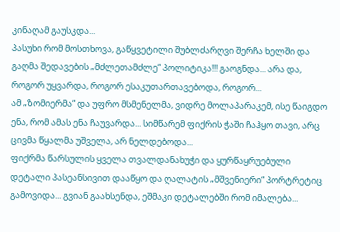კინაღამ გაუსკდა...
პასუხი რომ მოსთხოვა, გაწყვეტილი შუბლძარღვი შერჩა ხელში და გაღმა შედავების „მძლეთამძლე“ პოლიტიკა!!! გაოგნდა... არა და, როგორ უყვარდა, როგორ ესაკუთართავებოდა, როგორ...
ამ „ზომიერმა“ და უფრო მსმენელმა, ვიდრე მოლაპარაკემ, ისე წაიგდო ენა, რომ ამას ენა ჩაუვარდა... სიმწარემ ფიქრის ჭაში ჩაჰყო თავი, არც ცივმა წყალმა უშველა, არ ნელდებოდა...
ფიქრმა წარსულის ყველა თვალდანახუჭი და ყურწაყრუებული დეტალი პასეანსივით დააწყო და ღალატის „მშვენიერი“ პორტრეტიც გამოვიდა... გვიან გაახსენდა, ეშმაკი დეტალებში რომ იმალება...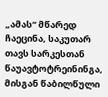„ამას“ მწარედ ჩაეცინა, საკუთარ თავს სარკესთან წაუავტოტრეინინგა, მისგან წაბილწული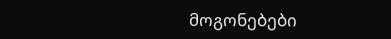მოგონებები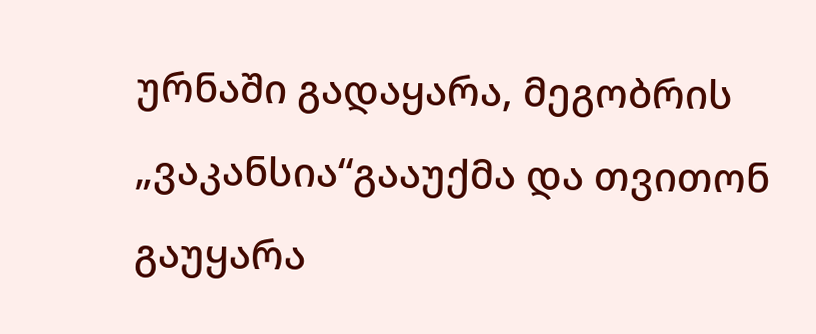ურნაში გადაყარა, მეგობრის „ვაკანსია“გააუქმა და თვითონ გაუყარა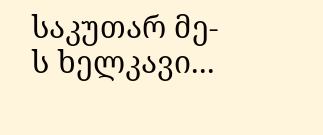საკუთარ მე-ს ხელკავი...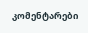კომენტარები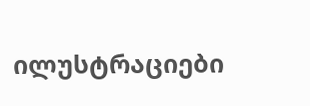ილუსტრაციები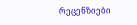რეცენზიები